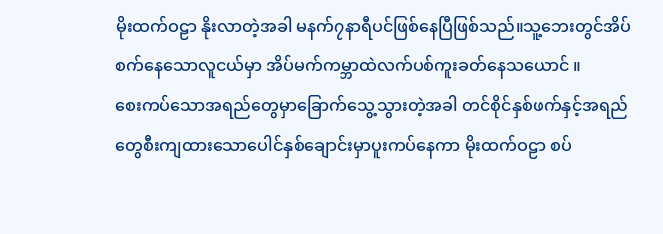မိုးထက်ဝဠာ နိုးလာတဲ့အခါ မနက်၇နာရီပင်ဖြစ်နေပြီဖြစ်သည်။သူ့ဘေးတွင်အိပ်စက်နေသောလူငယ်မှာ အိပ်မက်ကမ္ဘာထဲလက်ပစ်ကူးခတ်နေသယောင် ။
စေးကပ်သောအရည်တွေမှာခြောက်သွေ့သွားတဲ့အခါ တင်စိုင်နှစ်ဖက်နှင့်အရည်တွေစီးကျထားသောပေါင်နှစ်ချောင်းမှာပူးကပ်နေကာ မိုးထက်ဝဠာ စပ်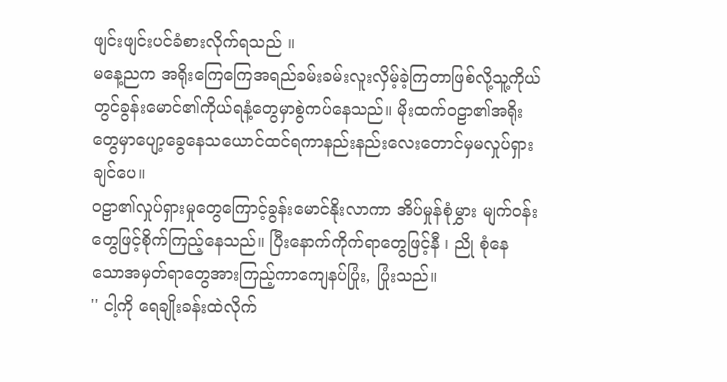ဖျင်းဖျင်းပင်ခံစားလိုက်ရသည် ။
မနေ့ညက အရိုးကြေကြေအရည်ခမ်းခမ်းလူးလှိမ့်ခဲ့ကြတာဖြစ်လို့သူ့ကိုယ်တွင်ခွန်းမောင်၏ကိုယ်ရနံ့တွေမှာစွဲကပ်နေသည်။ မိုးထက်ဝဠာ၏အရိုးတွေမှာပျော့ခွေနေသယောင်ထင်ရကာနည်းနည်းလေးတောင်မှမလှုပ်ရှားချင်ပေ။
ဝဠာ၏လှုပ်ရှားမှုတွေကြောင့်ခွန်းမောင်နိုးလာကာ အိပ်မှုန်စုံမွှား မျက်ဝန်းတွေဖြင့်စိုက်ကြည့်နေသည်။ ပြီးနောက်ကိုက်ရာတွေဖြင့်နီ ၊ ညို စုံနေသောအမှတ်ရာတွေအားကြည့်ကာကျေနပ်ပြုံး, ပြုံးသည်။
'' ငါ့ကို ရေချိုးခန်းထဲလိုက်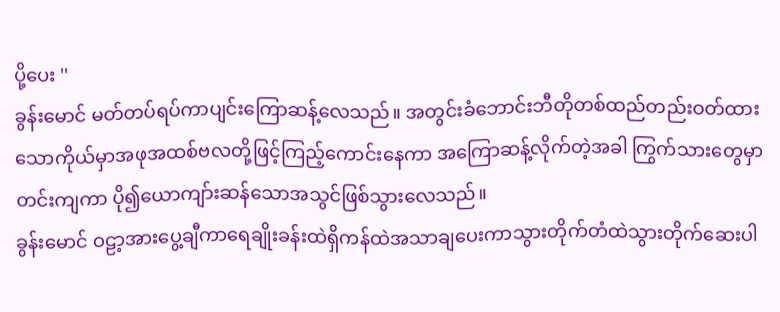ပို့ပေး ''
ခွန်းမောင် မတ်တပ်ရပ်ကာပျင်းကြောဆန့်လေသည်။ အတွင်းခံဘောင်းဘီတိုတစ်ထည်တည်းဝတ်ထားသောကိုယ်မှာအဖုအထစ်ဗလတို့ဖြင့်ကြည့်ကောင်းနေကာ အကြောဆန့်လိုက်တဲ့အခါ ကြွက်သားတွေမှာတင်းကျကာ ပို၍ယောကျာ်းဆန်သောအသွင်ဖြစ်သွားလေသည်။
ခွန်းမောင် ဝဠာ့အားပွေ့ချီကာရေချိုးခန်းထဲရှိကန်ထဲအသာချပေးကာသွားတိုက်တံထဲသွားတိုက်ဆေးပါ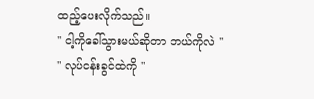ထည့်ပေးလိုက်သည်။
'' ငါ့ကိုခေါ်သွားမယ်ဆိုတာ ဘယ်ကိုလဲ ''
" လုပ်ငန်းခွင်ထဲကို "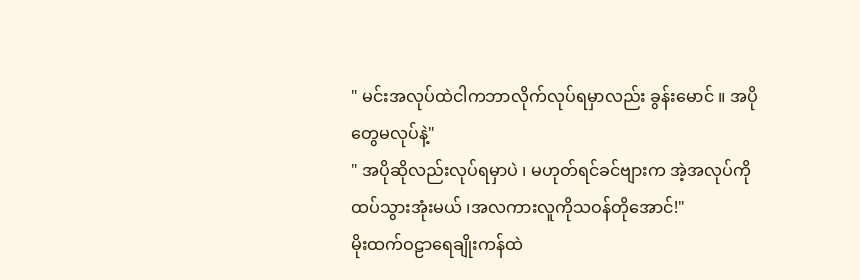" မင်းအလုပ်ထဲငါကဘာလိုက်လုပ်ရမှာလည်း ခွန်းမောင် ။ အပိုတွေမလုပ်နဲ့"
" အပိုဆိုလည်းလုပ်ရမှာပဲ ၊ မဟုတ်ရင်ခင်ဗျားက အဲ့အလုပ်ကိုထပ်သွားအုံးမယ် ၊အလကားလူကိုသဝန်တိုအောင်!"
မိုးထက်ဝဠာရေချိုးကန်ထဲ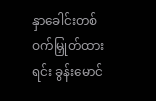နှာခေါင်းတစ်ဝက်မြှုတ်ထားရင်း ခွန်းမောင်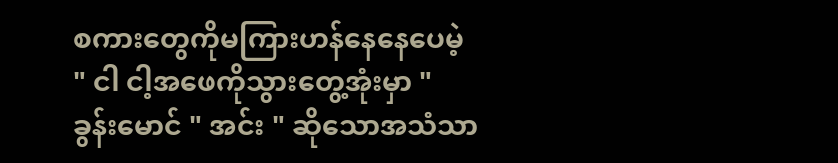စကားတွေကိုမကြားဟန်နေနေပေမဲ့
" ငါ ငါ့အဖေကိုသွားတွေ့အုံးမှာ "
ခွန်းမောင် " အင်း " ဆိုသောအသံသာ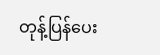တုန့်ပြန်ပေး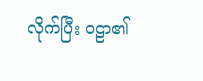လိုက်ပြီး ဝဠာ၏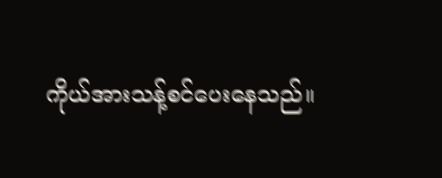ကိုယ်အားသန့်စင်ပေးနေသည်။